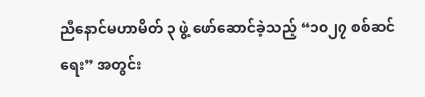ညီနောင်မဟာမိတ် ၃ ဖွဲ့ ဖော်ဆောင်ခဲ့သည့် “၁၀၂၇ စစ်ဆင်ရေး” အတွင်း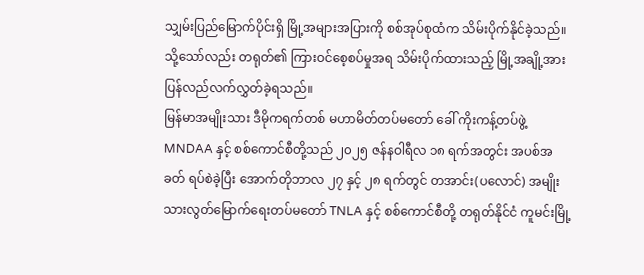သျှမ်းပြည်မြောက်ပိုင်းရှိ မြို့အများအပြားကို စစ်အုပ်စုထံက သိမ်းပိုက်နိုင်ခဲ့သည်။ သို့သော်လည်း တရုတ်၏ ကြားဝင်စေ့စပ်မှုအရ သိမ်းပိုက်ထားသည့် မြို့အချို့အား ပြန်လည်လက်လွှတ်ခဲ့ရသည်။
မြန်မာအမျိုးသား ဒီမိုကရက်တစ် မဟာမိတ်တပ်မတော် ခေါ် ကိုးကန့်တပ်ဖွဲ့ MNDAA နှင့် စစ်ကောင်စီတို့သည် ၂၀၂၅ ဇန်နဝါရီလ ၁၈ ရက်အတွင်း အပစ်အခတ် ရပ်စဲခဲ့ပြီး အောက်တိုဘာလ ၂၇ နှင့် ၂၈ ရက်တွင် တအာင်း(ပလောင်) အမျိုးသားလွတ်မြောက်ရေးတပ်မတော် TNLA နှင့် စစ်ကောင်စီတို့ တရုတ်နိုင်ငံ ကူမင်းမြို့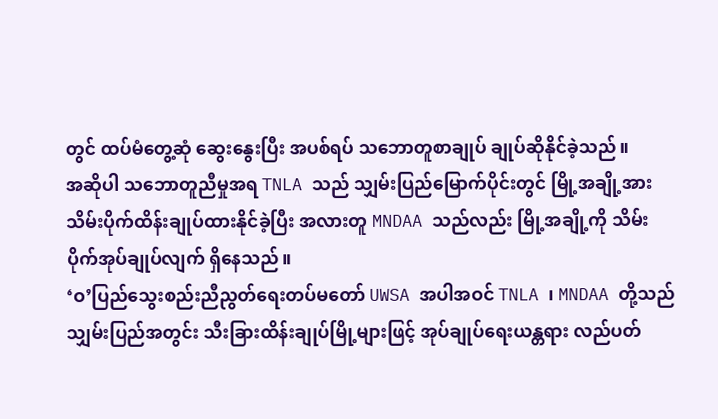တွင် ထပ်မံတွေ့ဆုံ ဆွေးနွေးပြီး အပစ်ရပ် သဘောတူစာချုပ် ချုပ်ဆိုနိုင်ခဲ့သည်။
အဆိုပါ သဘောတူညီမှုအရ TNLA သည် သျှမ်းပြည်မြောက်ပိုင်းတွင် မြို့အချို့အား သိမ်းပိုက်ထိန်းချုပ်ထားနိုင်ခဲ့ပြီး အလားတူ MNDAA သည်လည်း မြို့အချို့ကို သိမ်းပိုက်အုပ်ချုပ်လျက် ရှိနေသည်။
‘ဝ’ပြည်သွေးစည်းညီညွတ်ရေးတပ်မတော် UWSA အပါအဝင် TNLA ၊ MNDAA တို့သည် သျှမ်းပြည်အတွင်း သီးခြားထိန်းချုပ်မြို့များဖြင့် အုပ်ချုပ်ရေးယန္တရား လည်ပတ်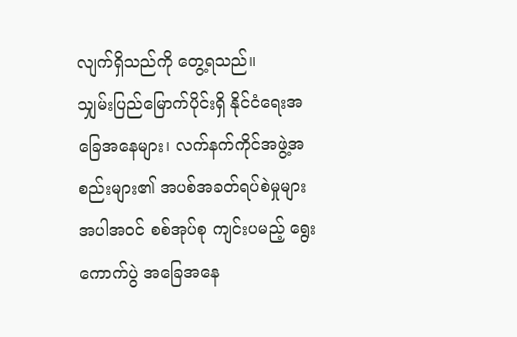လျက်ရှိသည်ကို တွေ့ရသည်။
သျှမ်းပြည်မြောက်ပိုင်းရှိ နိုင်ငံရေးအခြေအနေများ၊ လက်နက်ကိုင်အဖွဲ့အစည်းများ၏ အပစ်အခတ်ရပ်စဲမှုများ အပါအဝင် စစ်အုပ်စု ကျင်းပမည့် ရွေးကောက်ပွဲ အခြေအနေ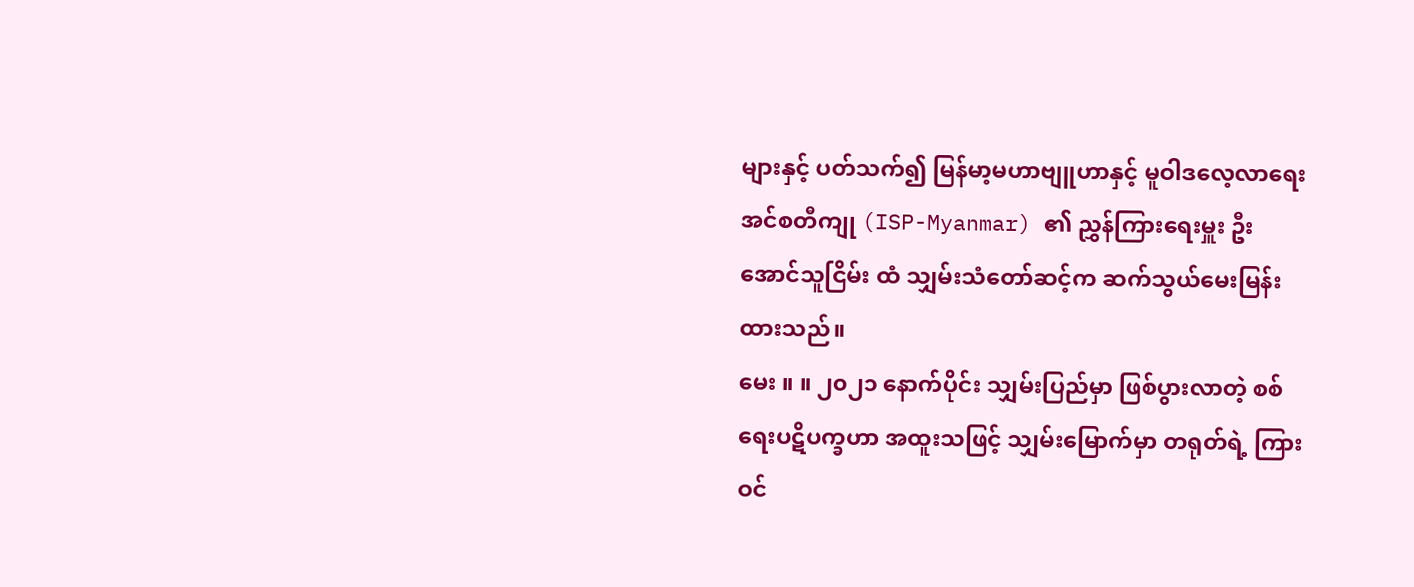များနှင့် ပတ်သက်၍ မြန်မာ့မဟာဗျူဟာနှင့် မူဝါဒလေ့လာရေး အင်စတီကျု (ISP-Myanmar) ၏ ညွှန်ကြားရေးမှူး ဦးအောင်သူငြိမ်း ထံ သျှမ်းသံတော်ဆင့်က ဆက်သွယ်မေးမြန်းထားသည်။
မေး ။ ။ ၂၀၂၁ နောက်ပိုင်း သျှမ်းပြည်မှာ ဖြစ်ပွားလာတဲ့ စစ်ရေးပဋိပက္ခဟာ အထူးသဖြင့် သျှမ်းမြောက်မှာ တရုတ်ရဲ့ ကြားဝင်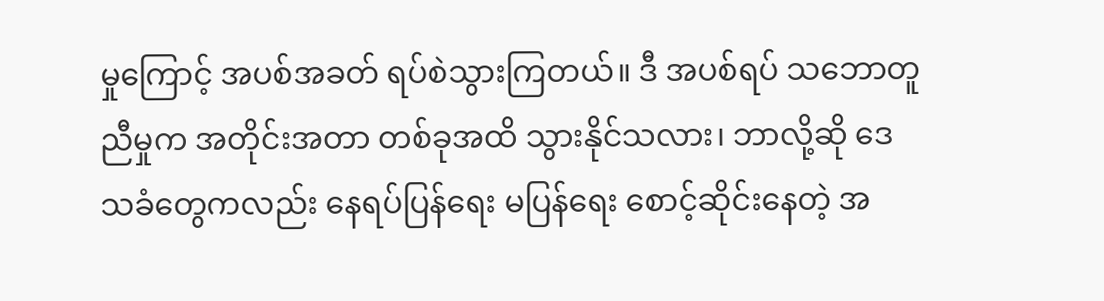မှုကြောင့် အပစ်အခတ် ရပ်စဲသွားကြတယ်။ ဒီ အပစ်ရပ် သဘောတူညီမှုက အတိုင်းအတာ တစ်ခုအထိ သွားနိုင်သလား၊ ဘာလို့ဆို ဒေသခံတွေကလည်း နေရပ်ပြန်ရေး မပြန်ရေး စောင့်ဆိုင်းနေတဲ့ အ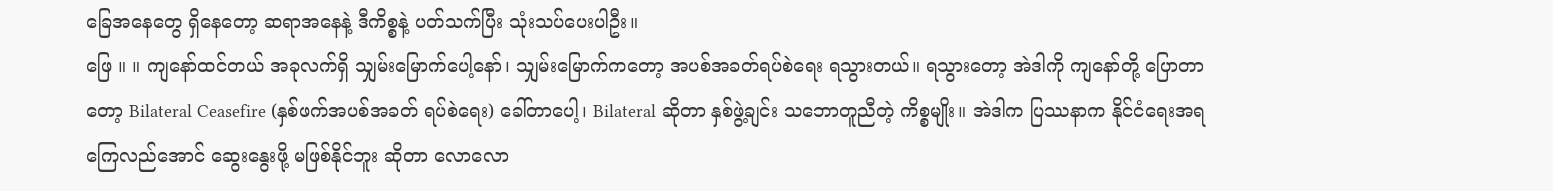ခြေအနေတွေ ရှိနေတော့ ဆရာအနေနဲ့ ဒီကိစ္စနဲ့ ပတ်သက်ပြီး သုံးသပ်ပေးပါဦး။
ဖြေ ။ ။ ကျနော်ထင်တယ် အခုလက်ရှိ သျှမ်းမြောက်ပေါ့နော်၊ သျှမ်းမြောက်ကတော့ အပစ်အခတ်ရပ်စဲရေး ရသွားတယ်။ ရသွားတော့ အဲဒါကို ကျနော်တို့ ပြောတာတော့ Bilateral Ceasefire (နှစ်ဖက်အပစ်အခတ် ရပ်စဲရေး) ခေါ်တာပေါ့၊ Bilateral ဆိုတာ နှစ်ဖွဲ့ချင်း သဘောတူညီတဲ့ ကိစ္စမျိုး။ အဲဒါက ပြဿနာက နိုင်ငံရေးအရ ကြေလည်အောင် ဆွေးနွေးဖို့ မဖြစ်နိုင်ဘူး ဆိုတာ လောလော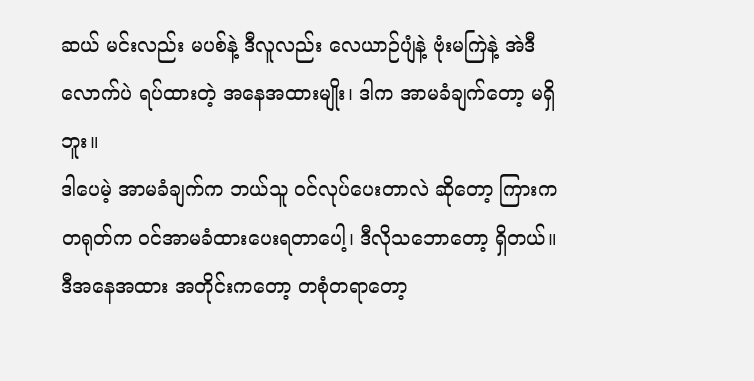ဆယ် မင်းလည်း မပစ်နဲ့ ဒီလူလည်း လေယာဉ်ပျံနဲ့ ဗုံးမကြဲနဲ့ အဲဒီလောက်ပဲ ရပ်ထားတဲ့ အနေအထားမျိုး၊ ဒါက အာမခံချက်တော့ မရှိဘူး။
ဒါပေမဲ့ အာမခံချက်က ဘယ်သူ ဝင်လုပ်ပေးတာလဲ ဆိုတော့ ကြားက တရုတ်က ဝင်အာမခံထားပေးရတာပေါ့၊ ဒီလိုသဘောတော့ ရှိတယ်။ ဒီအနေအထား အတိုင်းကတော့ တစုံတရာတော့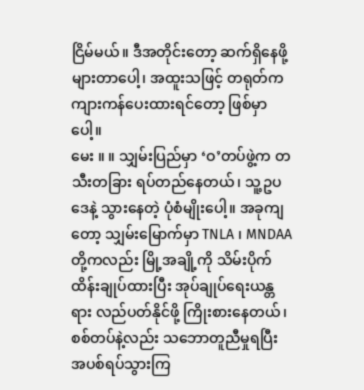ငြိမ်မယ်။ ဒီအတိုင်းတော့ ဆက်ရှိနေဖို့ များတာပေါ့၊ အထူးသဖြင့် တရုတ်က ကျားကန်ပေးထားရင်တော့ ဖြစ်မှာပေါ့။
မေး ။ ။ သျှမ်းပြည်မှာ ‘ဝ’တပ်ဖွဲ့က တသီးတခြား ရပ်တည်နေတယ်၊ သူ့ဥပဒေနဲ့ သွားနေတဲ့ ပုံစံမျိုးပေါ့။ အခုကျတော့ သျှမ်းမြောက်မှာ TNLA ၊ MNDAA တို့ကလည်း မြို့အချို့ကို သိမ်းပိုက်ထိန်းချုပ်ထားပြီး အုပ်ချုပ်ရေးယန္တရား လည်ပတ်နိုင်ဖို့ ကြိုးစားနေတယ်၊ စစ်တပ်နဲ့လည်း သဘောတူညီမှုရပြီး အပစ်ရပ်သွားကြ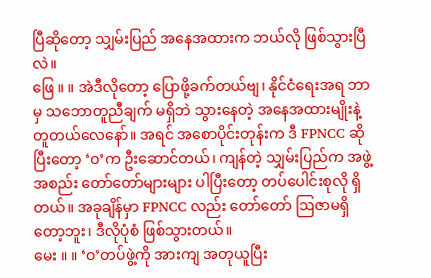ပြီဆိုတော့ သျှမ်းပြည် အနေအထားက ဘယ်လို ဖြစ်သွားပြီလဲ။
ဖြေ ။ ။ အဲဒီလိုတော့ ပြောဖို့ခက်တယ်ဗျ၊ နိုင်ငံရေးအရ ဘာမှ သဘောတူညီချက် မရှိဘဲ သွားနေတဲ့ အနေအထားမျိုးနဲ့ တူတယ်လေနော်။ အရင် အစောပိုင်းတုန်းက ဒီ FPNCC ဆိုပြီးတော့ ‘ဝ’က ဦးဆောင်တယ်၊ ကျန်တဲ့ သျှမ်းပြည်က အဖွဲ့အစည်း တော်တော်များများ ပါပြီးတော့ တပ်ပေါင်းစုလို ရှိတယ်။ အခုချိန်မှာ FPNCC လည်း တော်တော် ဩဇာမရှိတော့ဘူး၊ ဒီလိုပုံစံ ဖြစ်သွားတယ်။
မေး ။ ။ ‘ဝ’တပ်ဖွဲ့ကို အားကျ အတုယူပြီး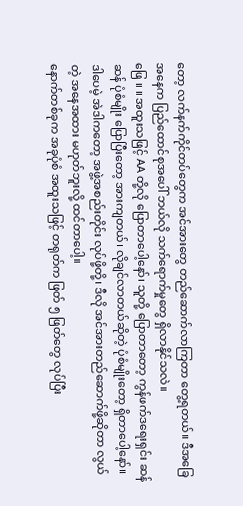တော့ လက်နက်ကိုင်တပ်တွေက အင်အားတွေ တည်ဆောက်လာကြတာ တွေ့ရတယ်။ ဒီအခြေအနေက ပြည်ထောင်စုအပေါ် ဘယ်လို သက်ရောက်မှုတွေ ရှိလာနိုင်သလဲ။
ဖြေ ။ ။ အထူးသဖြင့် AA တို့လို ပြောတာပေါ့နော်၊ သူတို့ ပြောတာတော့ ကွန်ဖက်ဒရေးရှင်း ဆန်ဆန် ပုံစံမျိုး ပြောပြီးတော့ အားကျတယ်၊ လိုချင်လာတယ်ဆိုတဲ့ ပုံစံမျိုးတော့ ရှိတာပေါ့နော်။ ဒါပေမဲ့ အဲဒါကတော့ အဖွဲ့အစည်းတိုင်း လုပ်ဖို့တို့၊ ဒီလို အင်အားတည်ဆောက်ဖို့ဆိုတာ လွယ်တဲ့ အနေအထား မဟုတ်ဘူးလို့ ထင်တာပေါ့။
နောက်တစ်ခုက အခုပုံစံ အထူးသဖြင့် တရုတ်က ဖြတ် ၅ ဖြတ်တွေ လုပ်ပြီး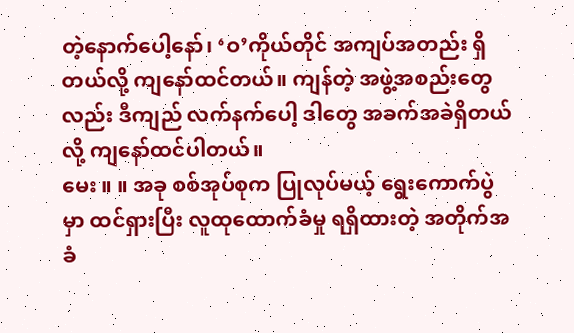တဲ့နောက်ပေါ့နော်၊ ‘ဝ’ကိုယ်တိုင် အကျပ်အတည်း ရှိတယ်လို့ ကျနော်ထင်တယ်။ ကျန်တဲ့ အဖွဲ့အစည်းတွေလည်း ဒီကျည် လက်နက်ပေါ့ ဒါတွေ အခက်အခဲရှိတယ်လို့ ကျနော်ထင်ပါတယ်။
မေး ။ ။ အခု စစ်အုပ်စုက ပြုလုပ်မယ့် ရွေးကောက်ပွဲမှာ ထင်ရှားပြီး လူထုထောက်ခံမှု ရရှိထားတဲ့ အတိုက်အခံ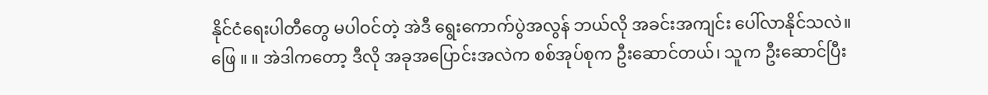နိုင်ငံရေးပါတီတွေ မပါဝင်တဲ့ အဲဒီ ရွေးကောက်ပွဲအလွန် ဘယ်လို အခင်းအကျင်း ပေါ်လာနိုင်သလဲ။
ဖြေ ။ ။ အဲဒါကတော့ ဒီလို အခုအပြောင်းအလဲက စစ်အုပ်စုက ဦးဆောင်တယ်၊ သူက ဦးဆောင်ပြီး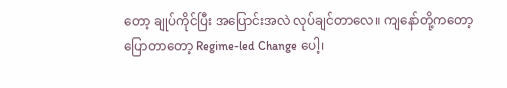တော့ ချုပ်ကိုင်ပြီး အပြောင်းအလဲ လုပ်ချင်တာလေ။ ကျနော်တို့ကတော့ ပြောတာတော့ Regime-led Change ပေါ့၊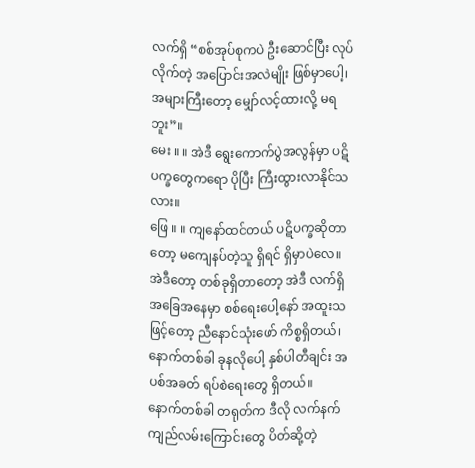လက်ရှိ “စစ်အုပ်စုကပဲ ဦးဆောင်ပြီး လုပ်လိုက်တဲ့ အပြောင်းအလဲမျိုး ဖြစ်မှာပေါ့၊ အများကြီးတော့ မျှော်လင့်ထားလို့ မရဘူး”။
မေး ။ ။ အဲဒီ ရွေးကောက်ပွဲအလွန်မှာ ပဋိပက္ခတွေကရော ပိုပြီး ကြီးထွားလာနိုင်သလား။
ဖြေ ။ ။ ကျနော်ထင်တယ် ပဋိပက္ခဆိုတာတော့ မကျေနပ်တဲ့သူ ရှိရင် ရှိမှာပဲလေ။ အဲဒီတော့ တစ်ခုရှိတာတော့ အဲဒီ လက်ရှိအခြေအနေမှာ စစ်ရေးပေါ့နော် အထူးသဖြင့်တော့ ညီနောင်သုံးဖော် ကိစ္စရှိတယ်၊ နောက်တစ်ခါ ခုနလိုပေါ့ နှစ်ပါတီချင်း အပစ်အခတ် ရပ်စဲရေးတွေ ရှိတယ်။
နောက်တစ်ခါ တရုတ်က ဒီလို လက်နက် ကျည်လမ်းကြောင်းတွေ ပိတ်ဆို့တဲ့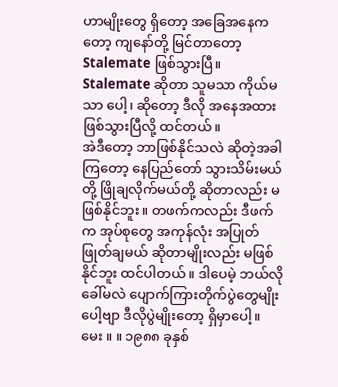ဟာမျိုးတွေ ရှိတော့ အခြေအနေကတော့ ကျနော်တို့ မြင်တာတော့ Stalemate ဖြစ်သွားပြီ။ Stalemate ဆိုတာ သူမသာ ကိုယ်မသာ ပေါ့၊ ဆိုတော့ ဒီလို အနေအထား ဖြစ်သွားပြီလို့ ထင်တယ်။
အဲဒီတော့ ဘာဖြစ်နိုင်သလဲ ဆိုတဲ့အခါ ကြတော့ နေပြည်တော် သွားသိမ်းမယ်တို့ ဖြိုချလိုက်မယ်တို့ ဆိုတာလည်း မဖြစ်နိုင်ဘူး။ တဖက်ကလည်း ဒီဖက်က အုပ်စုတွေ အကုန်လုံး အပြုတ် ဖြုတ်ချမယ် ဆိုတာမျိုးလည်း မဖြစ်နိုင်ဘူး ထင်ပါတယ်။ ဒါပေမဲ့ ဘယ်လိုခေါ်မလဲ ပျောက်ကြားတိုက်ပွဲတွေမျိုးပေါ့ဗျာ ဒီလိုပွဲမျိုးတော့ ရှိမှာပေါ့။
မေး ။ ။ ၁၉၈၈ ခုနှစ်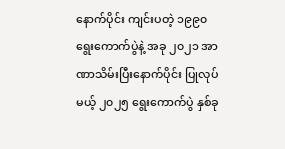နောက်ပိုင်း ကျင်းပတဲ့ ၁၉၉၀ ရွေးကောက်ပွဲနဲ့ အခု ၂၀၂၁ အာဏာသိမ်းပြီးနောက်ပိုင်း ပြုလုပ်မယ့် ၂၀၂၅ ရွေးကောက်ပွဲ နှစ်ခု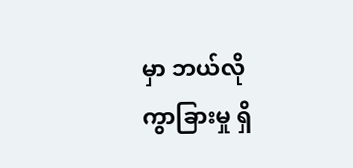မှာ ဘယ်လို ကွာခြားမှု ရှိ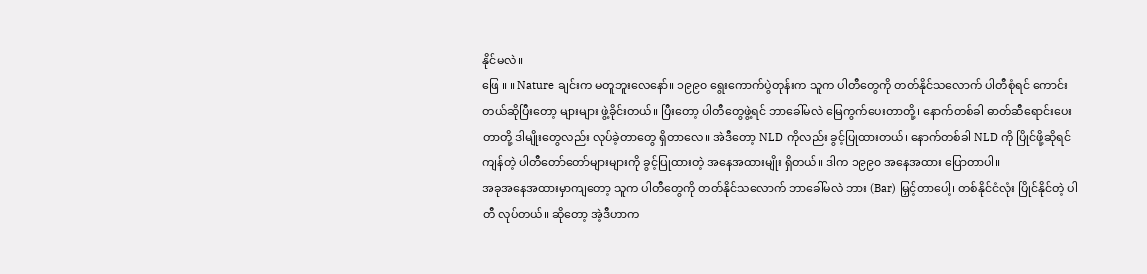နိုင်မလဲ။
ဖြေ ။ ။ Nature ချင်းက မတူဘူးလေနော်။ ၁၉၉၀ ရွေးကောက်ပွဲတုန်းက သူက ပါတီတွေကို တတ်နိုင်သလောက် ပါတီစုံရင် ကောင်းတယ်ဆိုပြီးတော့ များများ ဖွဲ့ခိုင်းတယ်။ ပြီးတော့ ပါတီတွေဖွဲ့ရင် ဘာခေါ်မလဲ မြေကွက်ပေးတာတို့၊ နောက်တစ်ခါ ဓာတ်ဆီရောင်းပေးတာတို့ ဒါမျိုးတွေလည်း လုပ်ခဲ့တာတွေ ရှိတာလေ။ အဲဒီတော့ NLD ကိုလည်း ခွင့်ပြုထားတယ်၊ နောက်တစ်ခါ NLD ကို ပြိုင်ဖို့ဆိုရင် ကျန်တဲ့ ပါတီတော်တော်များများကို ခွင့်ပြုထားတဲ့ အနေအထားမျိုး ရှိတယ်။ ဒါက ၁၉၉၀ အနေအထား ပြောတာပါ။
အခုအနေအထားမှာကျတော့ သူက ပါတီတွေကို တတ်နိုင်သလောက် ဘာခေါ်မလဲ ဘား (Bar) မြှင့်တာပေါ့၊ တစ်နိုင်ငံလုံး ပြိုင်နိုင်တဲ့ ပါတီ လုပ်တယ်။ ဆိုတော့ အဲ့ဒီဟာက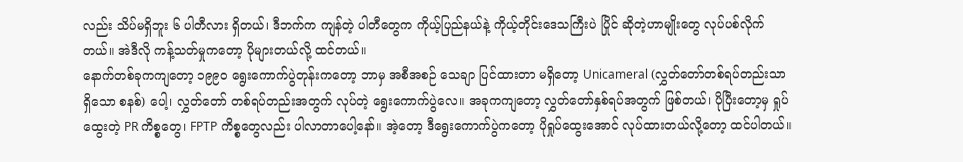လည်း သိပ်မရှိဘူး ၆ ပါတီလား ရှိတယ်၊ ဒီဘက်က ကျန်တဲ့ ပါတီတွေက ကိုယ့်ပြည်နယ်နဲ့ ကိုယ့်တိုင်းဒေသကြီးပဲ ပြိုင် ဆိုတဲ့ဟာမျိုးတွေ လုပ်ပစ်လိုက်တယ်။ အဲဒီလို ကန့်သတ်မှုကတော့ ပိုများတယ်လို့ ထင်တယ်။
နောက်တစ်ခုကကျတော့ ၁၉၉၀ ရွေးကောက်ပွဲတုန်းကတော့ ဘာမှ အစီအစဉ် သေချာ ပြင်ထားတာ မရှိတော့ Unicameral (လွှတ်တော်တစ်ရပ်တည်းသာ ရှိသော စနစ်) ပေါ့၊ လွှတ်တော် တစ်ရပ်တည်းအတွက် လုပ်တဲ့ ရွေးကောက်ပွဲလေ။ အခုကကျတော့ လွှတ်တော်နှစ်ရပ်အတွက် ဖြစ်တယ်၊ ပိုပြီးတော့မှ ရှုပ်ထွေးတဲ့ PR ကိစ္စတွေ၊ FPTP ကိစ္စတွေလည်း ပါလာတာပေါ့နော်။ အဲ့တော့ ဒီရွေးကောက်ပွဲကတော့ ပိုရှုပ်ထွေးအောင် လုပ်ထားတယ်လို့တော့ ထင်ပါတယ်။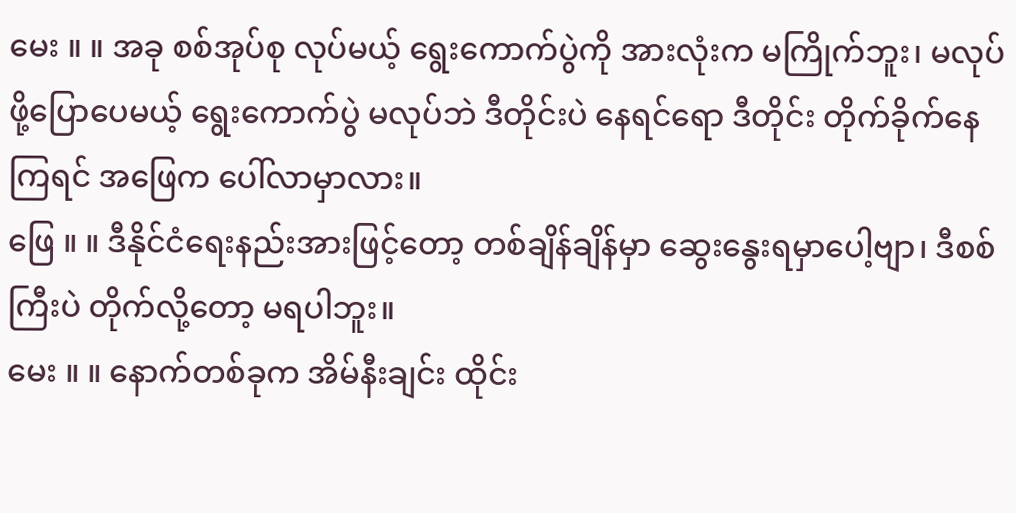မေး ။ ။ အခု စစ်အုပ်စု လုပ်မယ့် ရွေးကောက်ပွဲကို အားလုံးက မကြိုက်ဘူး၊ မလုပ်ဖို့ပြောပေမယ့် ရွေးကောက်ပွဲ မလုပ်ဘဲ ဒီတိုင်းပဲ နေရင်ရော ဒီတိုင်း တိုက်ခိုက်နေကြရင် အဖြေက ပေါ်လာမှာလား။
ဖြေ ။ ။ ဒီနိုင်ငံရေးနည်းအားဖြင့်တော့ တစ်ချိန်ချိန်မှာ ဆွေးနွေးရမှာပေါ့ဗျာ၊ ဒီစစ်ကြီးပဲ တိုက်လို့တော့ မရပါဘူး။
မေး ။ ။ နောက်တစ်ခုက အိမ်နီးချင်း ထိုင်း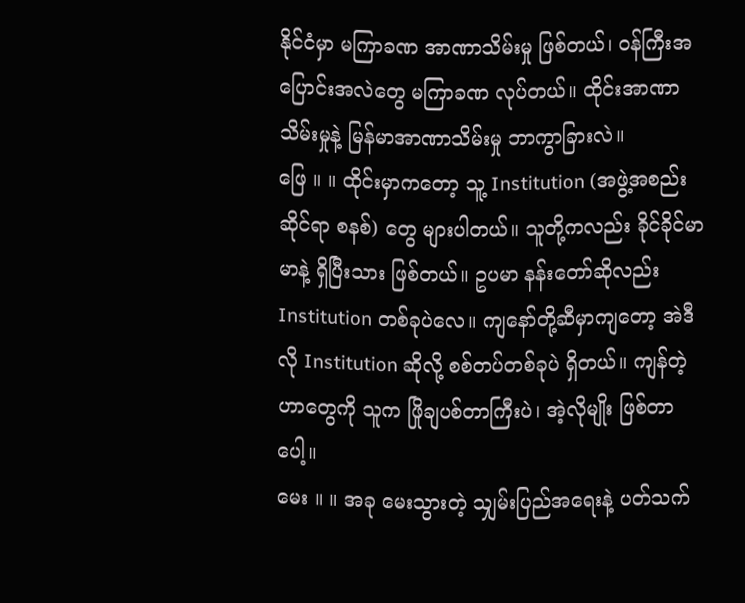နိုင်ငံမှာ မကြာခဏ အာဏာသိမ်းမှု ဖြစ်တယ်၊ ဝန်ကြီးအပြောင်းအလဲတွေ မကြာခဏ လုပ်တယ်။ ထိုင်းအာဏာသိမ်းမှုနဲ့ မြန်မာအာဏာသိမ်းမှု ဘာကွာခြားလဲ။
ဖြေ ။ ။ ထိုင်းမှာကတော့ သူ့ Institution (အဖွဲ့အစည်းဆိုင်ရာ စနစ်) တွေ များပါတယ်။ သူတို့ကလည်း ခိုင်ခိုင်မာမာနဲ့ ရှိပြီးသား ဖြစ်တယ်။ ဥပမာ နန်းတော်ဆိုလည်း Institution တစ်ခုပဲလေ။ ကျနော်တို့ဆီမှာကျတော့ အဲဒီလို Institution ဆိုလို့ စစ်တပ်တစ်ခုပဲ ရှိတယ်။ ကျန်တဲ့ဟာတွေကို သူက ဖြိုချပစ်တာကြီးပဲ၊ အဲ့လိုမျိုး ဖြစ်တာပေါ့။
မေး ။ ။ အခု မေးသွားတဲ့ သျှမ်းပြည်အရေးနဲ့ ပတ်သက်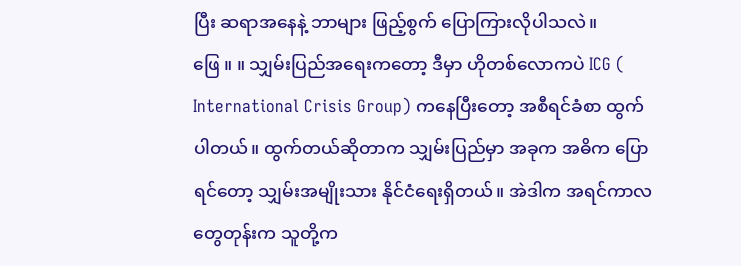ပြီး ဆရာအနေနဲ့ ဘာများ ဖြည့်စွက် ပြောကြားလိုပါသလဲ။
ဖြေ ။ ။ သျှမ်းပြည်အရေးကတော့ ဒီမှာ ဟိုတစ်လောကပဲ ICG ( International Crisis Group) ကနေပြီးတော့ အစီရင်ခံစာ ထွက်ပါတယ်။ ထွက်တယ်ဆိုတာက သျှမ်းပြည်မှာ အခုက အဓိက ပြောရင်တော့ သျှမ်းအမျိုးသား နိုင်ငံရေးရှိတယ်။ အဲဒါက အရင်ကာလတွေတုန်းက သူတို့က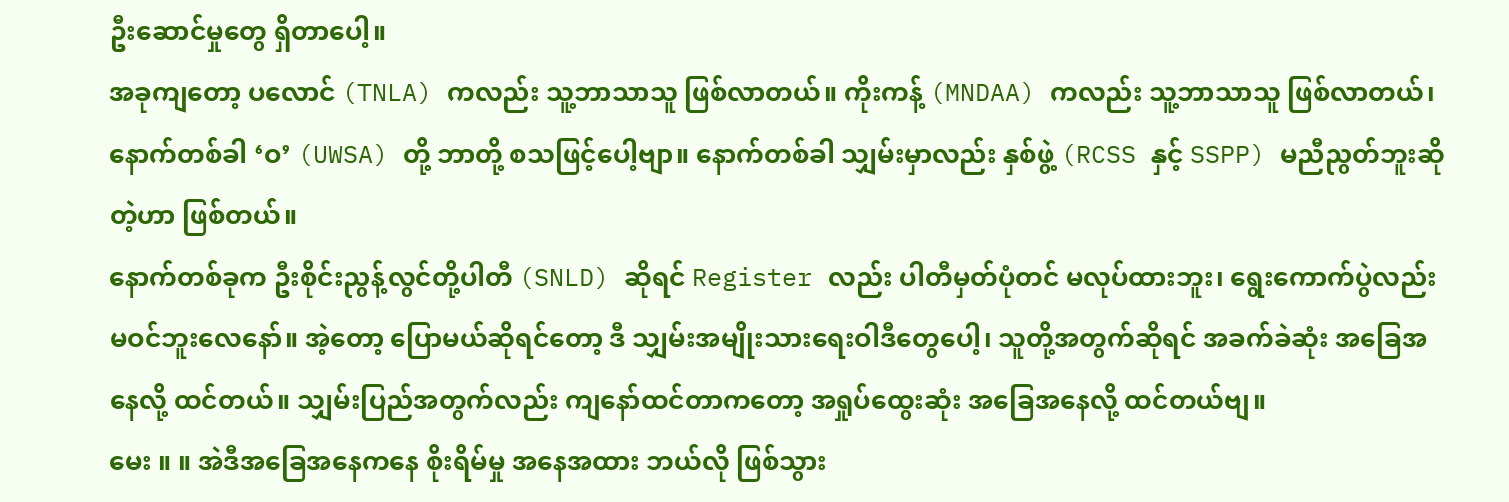ဦးဆောင်မှုတွေ ရှိတာပေါ့။
အခုကျတော့ ပလောင် (TNLA) ကလည်း သူ့ဘာသာသူ ဖြစ်လာတယ်။ ကိုးကန့် (MNDAA) ကလည်း သူ့ဘာသာသူ ဖြစ်လာတယ်၊ နောက်တစ်ခါ ‘ဝ’ (UWSA) တို့ ဘာတို့ စသဖြင့်ပေါ့ဗျာ။ နောက်တစ်ခါ သျှမ်းမှာလည်း နှစ်ဖွဲ့ (RCSS နှင့် SSPP) မညီညွတ်ဘူးဆိုတဲ့ဟာ ဖြစ်တယ်။
နောက်တစ်ခုက ဦးစိုင်းညွန့်လွင်တို့ပါတီ (SNLD) ဆိုရင် Register လည်း ပါတီမှတ်ပုံတင် မလုပ်ထားဘူး၊ ရွေးကောက်ပွဲလည်း မဝင်ဘူးလေနော်။ အဲ့တော့ ပြောမယ်ဆိုရင်တော့ ဒီ သျှမ်းအမျိုးသားရေးဝါဒီတွေပေါ့၊ သူတို့အတွက်ဆိုရင် အခက်ခဲဆုံး အခြေအနေလို့ ထင်တယ်။ သျှမ်းပြည်အတွက်လည်း ကျနော်ထင်တာကတော့ အရှုပ်ထွေးဆုံး အခြေအနေလို့ ထင်တယ်ဗျ။
မေး ။ ။ အဲဒီအခြေအနေကနေ စိုးရိမ်မှု အနေအထား ဘယ်လို ဖြစ်သွား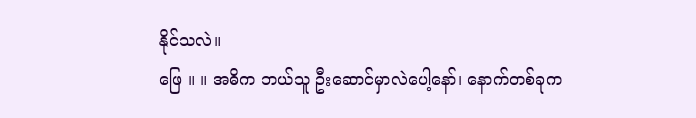နိုင်သလဲ။
ဖြေ ။ ။ အဓိက ဘယ်သူ ဦးဆောင်မှာလဲပေါ့နော်၊ နောက်တစ်ခုက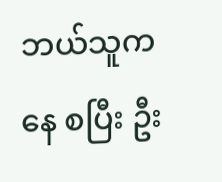ဘယ်သူကနေ စပြီး ဦး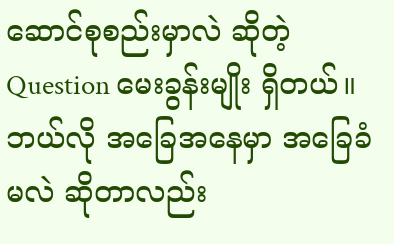ဆောင်စုစည်းမှာလဲ ဆိုတဲ့ Question မေးခွန်းမျိုး ရှိတယ်။ ဘယ်လို အခြေအနေမှာ အခြေခံမလဲ ဆိုတာလည်း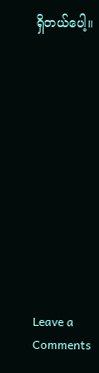ရှိတယ်ပေါ့။












Leave a Comments